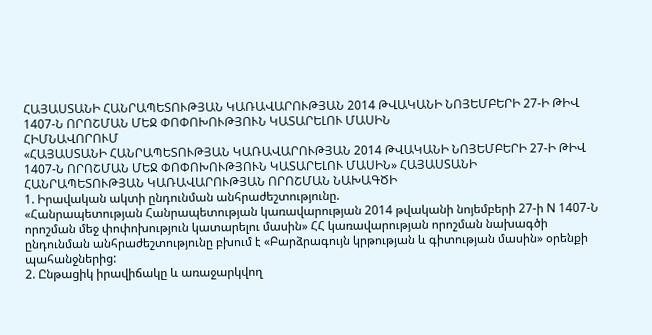ՀԱՅԱՍՏԱՆԻ ՀԱՆՐԱՊԵՏՈՒԹՅԱՆ ԿԱՌԱՎԱՐՈՒԹՅԱՆ 2014 ԹՎԱԿԱՆԻ ՆՈՅԵՄԲԵՐԻ 27-Ի ԹԻՎ 1407-Ն ՈՐՈՇՄԱՆ ՄԵՋ ՓՈՓՈԽՈՒԹՅՈՒՆ ԿԱՏԱՐԵԼՈՒ ՄԱՍԻՆ
ՀԻՄՆԱՎՈՐՈՒՄ
«ՀԱՅԱՍՏԱՆԻ ՀԱՆՐԱՊԵՏՈՒԹՅԱՆ ԿԱՌԱՎԱՐՈՒԹՅԱՆ 2014 ԹՎԱԿԱՆԻ ՆՈՅԵՄԲԵՐԻ 27-Ի ԹԻՎ 1407-Ն ՈՐՈՇՄԱՆ ՄԵՋ ՓՈՓՈԽՈՒԹՅՈՒՆ ԿԱՏԱՐԵԼՈՒ ՄԱՍԻՆ» ՀԱՅԱՍՏԱՆԻ ՀԱՆՐԱՊԵՏՈՒԹՅԱՆ ԿԱՌԱՎԱՐՈՒԹՅԱՆ ՈՐՈՇՄԱՆ ՆԱԽԱԳԾԻ
1. Իրավական ակտի ընդունման անհրաժեշտությունը.
«Հանրապետության Հանրապետության կառավարության 2014 թվականի նոյեմբերի 27-ի N 1407-Ն որոշման մեջ փոփոխություն կատարելու մասին» ՀՀ կառավարության որոշման նախագծի ընդունման անհրաժեշտությունը բխում է «Բարձրագույն կրթության և գիտության մասին» օրենքի պահանջներից:
2. Ընթացիկ իրավիճակը և առաջարկվող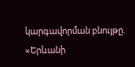կարգավորման բնույթը.
«Երևանի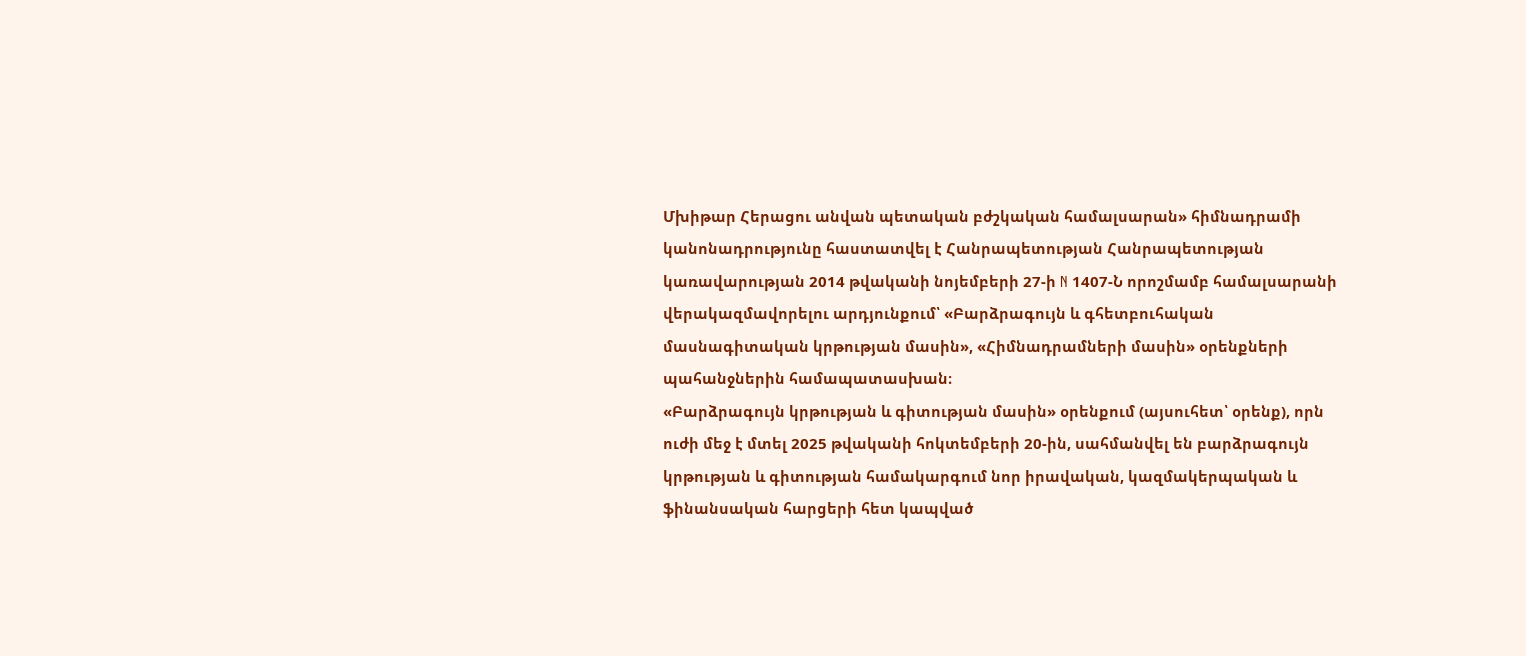Մխիթար Հերացու անվան պետական բժշկական համալսարան» հիմնադրամի կանոնադրությունը հաստատվել է Հանրապետության Հանրապետության կառավարության 2014 թվականի նոյեմբերի 27-ի N 1407-Ն որոշմամբ համալսարանի վերակազմավորելու արդյունքում՝ «Բարձրագույն և գհետբուհական մասնագիտական կրթության մասին», «Հիմնադրամների մասին» օրենքների պահանջներին համապատասխան։
«Բարձրագույն կրթության և գիտության մասին» օրենքում (այսուհետ՝ օրենք), որն ուժի մեջ է մտել 2025 թվականի հոկտեմբերի 20-ին, սահմանվել են բարձրագույն կրթության և գիտության համակարգում նոր իրավական, կազմակերպական և ֆինանսական հարցերի հետ կապված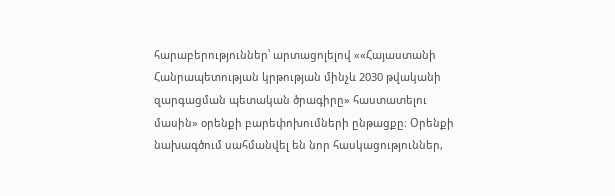հարաբերություններ՝ արտացոլելով ««Հայաստանի Հանրապետության կրթության մինչև 2030 թվականի զարգացման պետական ծրագիրը» հաստատելու մասին» օրենքի բարեփոխումների ընթացքը։ Օրենքի նախագծում սահմանվել են նոր հասկացություններ,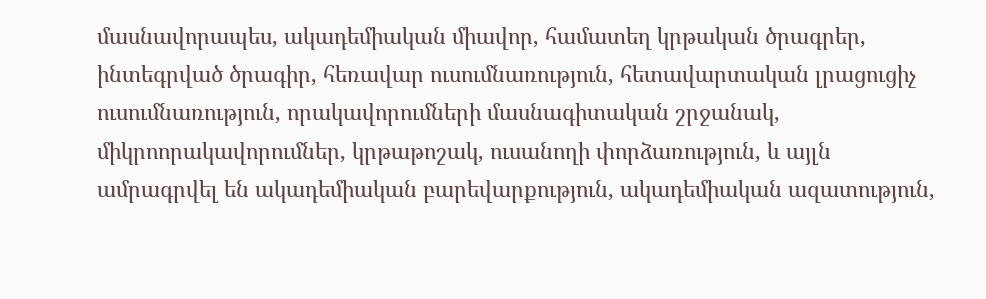մասնավորապես, ակադեմիական միավոր, համատեղ կրթական ծրագրեր, ինտեգրված ծրագիր, հեռավար ուսումնառություն, հետավարտական լրացուցիչ ուսումնառություն, որակավորումների մասնագիտական շրջանակ, միկրոորակավորումներ, կրթաթոշակ, ուսանողի փորձառություն, և այլն ամրագրվել են ակադեմիական բարեվարքություն, ակադեմիական ազատություն,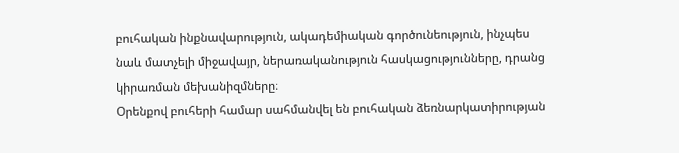բուհական ինքնավարություն, ակադեմիական գործունեություն, ինչպես նաև մատչելի միջավայր, ներառականություն հասկացությունները, դրանց կիրառման մեխանիզմները։
Օրենքով բուհերի համար սահմանվել են բուհական ձեռնարկատիրության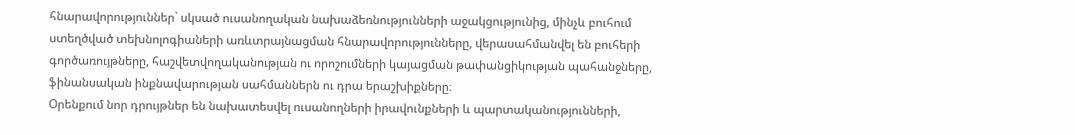հնարավորություններ` սկսած ուսանողական նախաձեռնությունների աջակցությունից, մինչև բուհում ստեղծված տեխնոլոգիաների առևտրայնացման հնարավորությունները, վերասահմանվել են բուհերի գործառույթները, հաշվետվողականության ու որոշումների կայացման թափանցիկության պահանջները, ֆինանսական ինքնավարության սահմաններն ու դրա երաշխիքները։
Օրենքում նոր դրույթներ են նախատեսվել ուսանողների իրավունքների և պարտականությունների,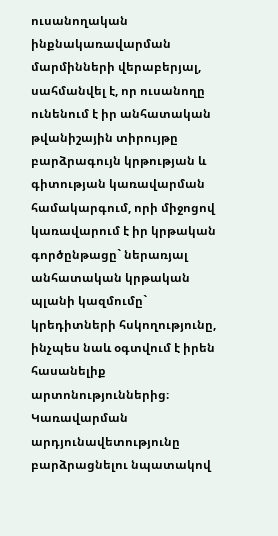ուսանողական ինքնակառավարման մարմինների վերաբերյալ, սահմանվել է, որ ուսանողը ունենում է իր անհատական թվանիշային տիրույթը բարձրագույն կրթության և գիտության կառավարման համակարգում, որի միջոցով կառավարում է իր կրթական գործընթացը` ներառյալ անհատական կրթական պլանի կազմումը` կրեդիտների հսկողությունը, ինչպես նաև օգտվում է իրեն հասանելիք արտոնություններից։
Կառավարման արդյունավետությունը բարձրացնելու նպատակով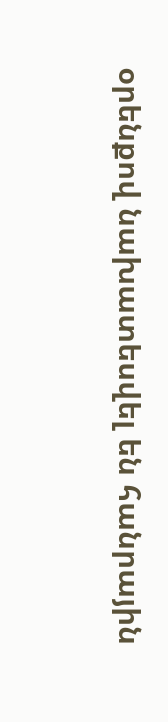օրենքով նախատեսվել են հանրային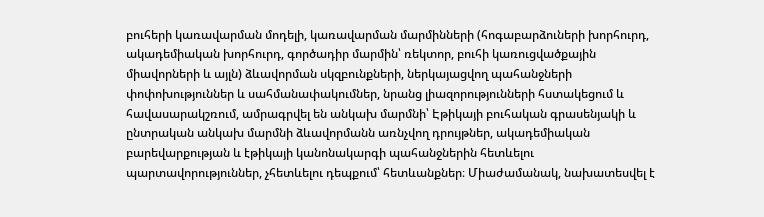բուհերի կառավարման մոդելի, կառավարման մարմինների (հոգաբարձուների խորհուրդ, ակադեմիական խորհուրդ, գործադիր մարմին՝ ռեկտոր, բուհի կառուցվածքային միավորների և այլն) ձևավորման սկզբունքների, ներկայացվող պահանջների փոփոխություններ և սահմանափակումներ, նրանց լիազորությունների հստակեցում և հավասարակշռում, ամրագրվել են անկախ մարմնի՝ Էթիկայի բուհական գրասենյակի և ընտրական անկախ մարմնի ձևավորմանն առնչվող դրույթներ, ակադեմիական բարեվարքության և էթիկայի կանոնակարգի պահանջներին հետևելու պարտավորություններ, չհետևելու դեպքում՝ հետևանքներ։ Միաժամանակ, նախատեսվել է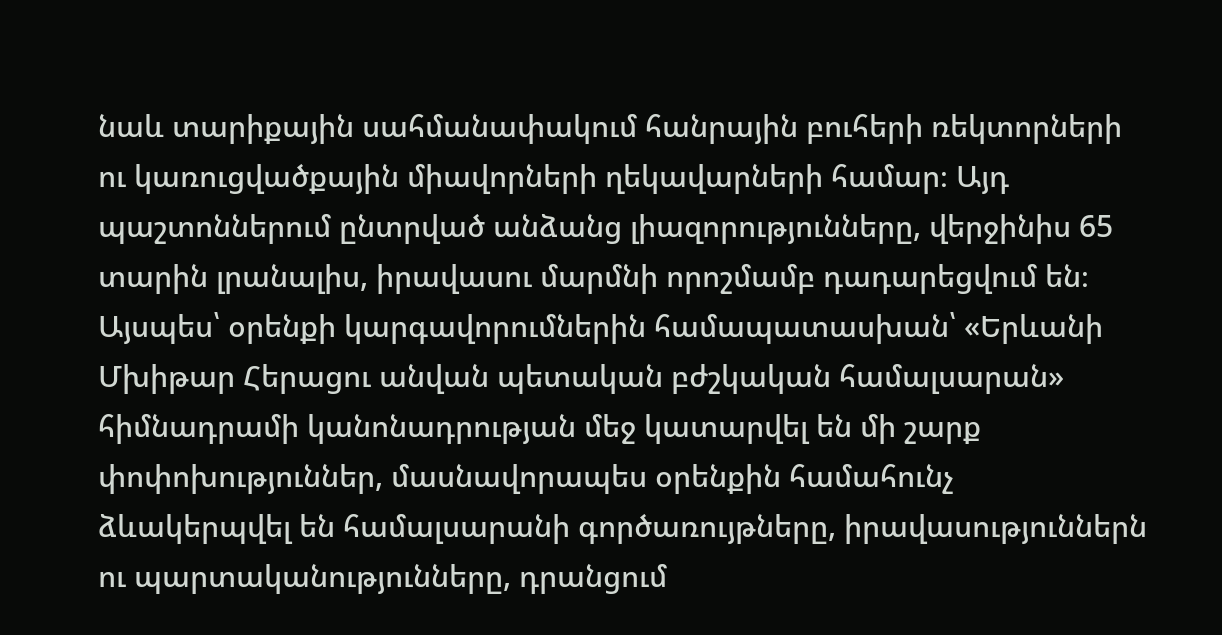նաև տարիքային սահմանափակում հանրային բուհերի ռեկտորների ու կառուցվածքային միավորների ղեկավարների համար։ Այդ պաշտոններում ընտրված անձանց լիազորությունները, վերջինիս 65 տարին լրանալիս, իրավասու մարմնի որոշմամբ դադարեցվում են։
Այսպես՝ օրենքի կարգավորումներին համապատասխան՝ «Երևանի Մխիթար Հերացու անվան պետական բժշկական համալսարան» հիմնադրամի կանոնադրության մեջ կատարվել են մի շարք փոփոխություններ, մասնավորապես օրենքին համահունչ ձևակերպվել են համալսարանի գործառույթները, իրավասություններն ու պարտականությունները, դրանցում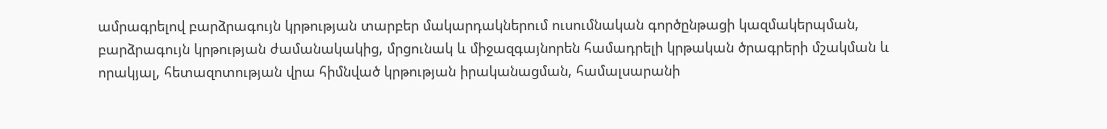ամրագրելով բարձրագույն կրթության տարբեր մակարդակներում ուսումնական գործընթացի կազմակերպման, բարձրագույն կրթության ժամանակակից, մրցունակ և միջազգայնորեն համադրելի կրթական ծրագրերի մշակման և որակյալ, հետազոտության վրա հիմնված կրթության իրականացման, համալսարանի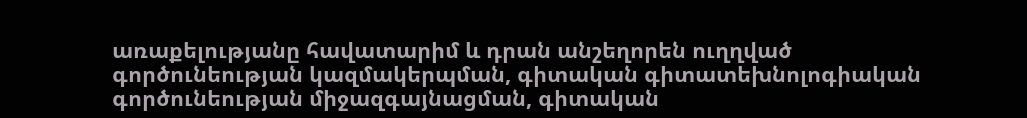առաքելությանը հավատարիմ և դրան անշեղորեն ուղղված գործունեության կազմակերպման, գիտական գիտատեխնոլոգիական գործունեության միջազգայնացման, գիտական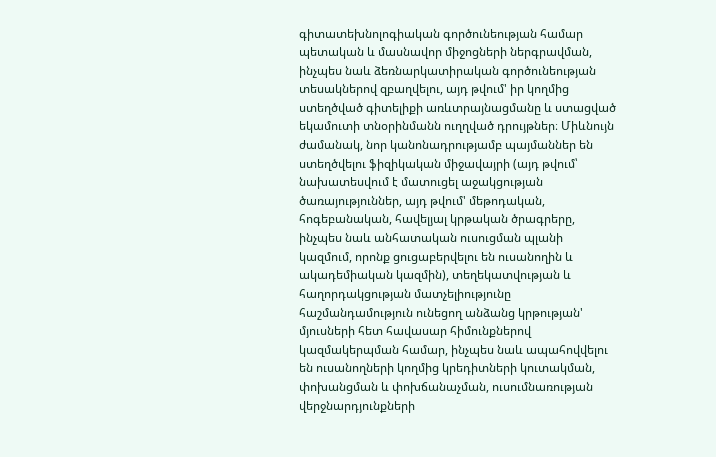գիտատեխնոլոգիական գործունեության համար պետական և մասնավոր միջոցների ներգրավման, ինչպես նաև ձեռնարկատիրական գործունեության տեսակներով զբաղվելու, այդ թվում' իր կողմից ստեղծված գիտելիքի առևտրայնացմանը և ստացված եկամուտի տնօրինմանն ուղղված դրույթներ։ Միևնույն ժամանակ, նոր կանոնադրությամբ պայմաններ են ստեղծվելու ֆիզիկական միջավայրի (այդ թվում՝ նախատեսվում է մատուցել աջակցության ծառայություններ, այդ թվում' մեթոդական, հոգեբանական, հավելյալ կրթական ծրագրերը, ինչպես նաև անհատական ուսուցման պլանի կազմում, որոնք ցուցաբերվելու են ուսանողին և ակադեմիական կազմին), տեղեկատվության և հաղորդակցության մատչելիությունը հաշմանդամություն ունեցող անձանց կրթության' մյուսների հետ հավասար հիմունքներով կազմակերպման համար, ինչպես նաև ապահովվելու են ուսանողների կողմից կրեդիտների կուտակման, փոխանցման և փոխճանաչման, ուսումնառության վերջնարդյունքների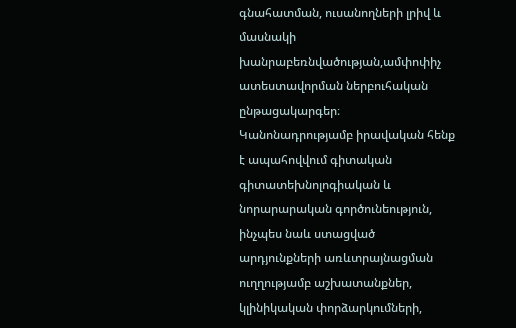գնահատման, ուսանողների լրիվ և մասնակի խանրաբեռնվածության,ամփոփիչ ատեստավորման ներբուհական ընթացակարգեր։
Կանոնադրությամբ իրավական հենք է ապահովվում գիտական գիտատեխնոլոգիական և նորարարական գործունեություն, ինչպես նաև ստացված արդյունքների առևտրայնացման ուղղությամբ աշխատանքներ, կլինիկական փորձարկումների,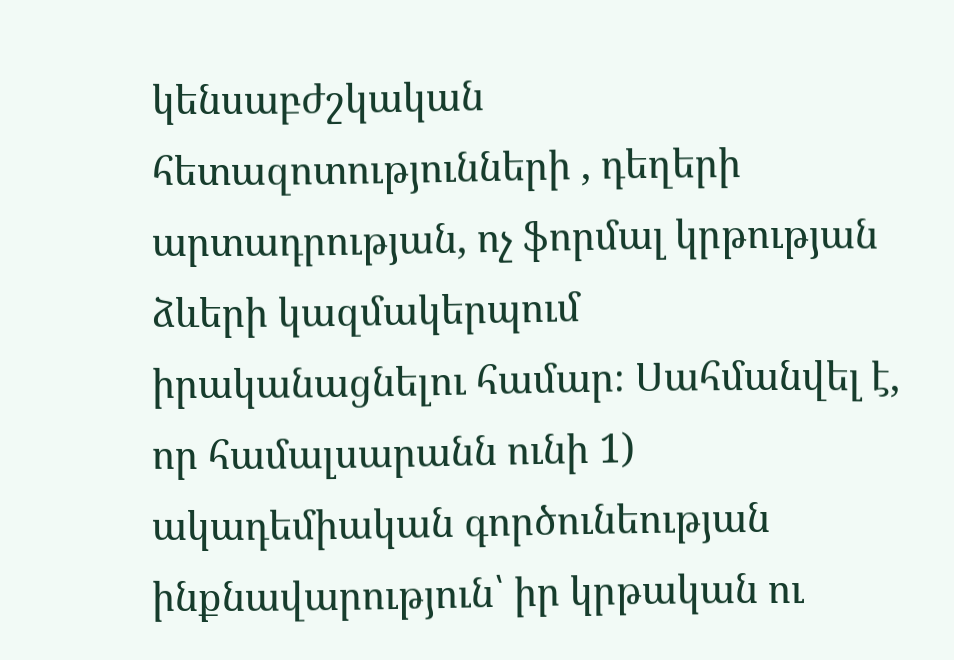կենսաբժշկական հետազոտությունների , դեղերի արտադրության, ոչ ֆորմալ կրթության ձևերի կազմակերպում իրականացնելու համար։ Սահմանվել է, որ համալսարանն ունի 1) ակադեմիական գործունեության ինքնավարություն՝ իր կրթական ու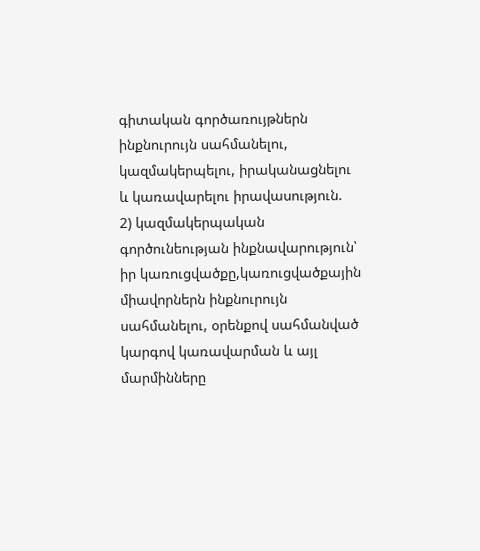գիտական գործառույթներն ինքնուրույն սահմանելու, կազմակերպելու, իրականացնելու և կառավարելու իրավասություն.
2) կազմակերպական գործունեության ինքնավարություն՝ իր կառուցվածքը,կառուցվածքային միավորներն ինքնուրույն սահմանելու, օրենքով սահմանված կարգով կառավարման և այլ մարմինները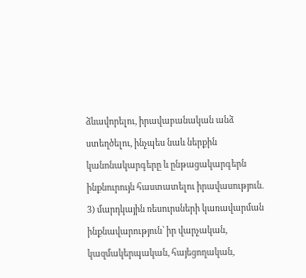ձևավորելու, իրավաբանական անձ ստեղծելու, ինչպես նաև ներքին կանոնակարգերը և ընթացակարգերն ինքնուրույն հաստատելու իրավասություն.
3) մարդկային ռեսուրսների կառավարման ինքնավարություն՝ իր վարչական, կազմակերպական, հայեցողական,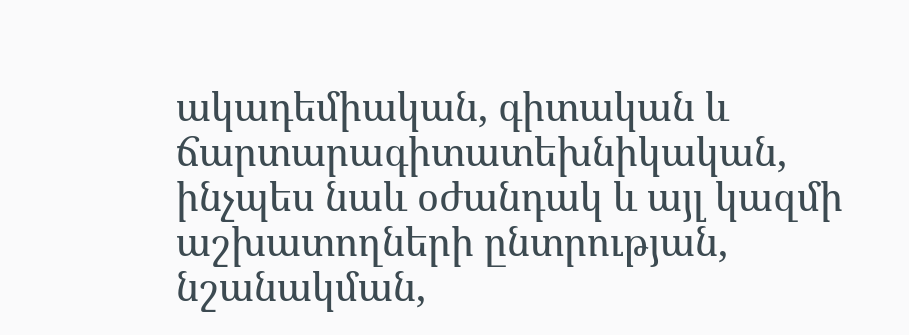ակադեմիական, գիտական և ճարտարագիտատեխնիկական, ինչպես նաև օժանդակ և այլ կազմի աշխատողների ընտրության, նշանակման,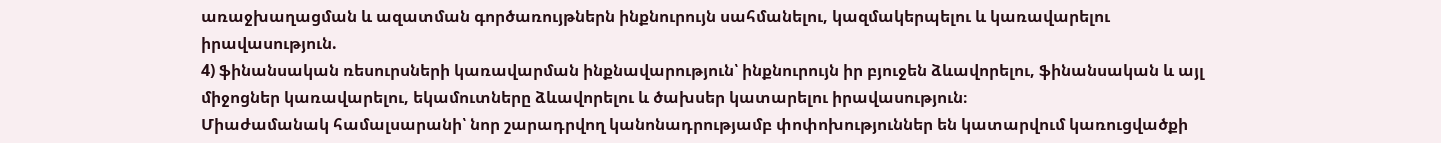առաջխաղացման և ազատման գործառույթներն ինքնուրույն սահմանելու, կազմակերպելու և կառավարելու իրավասություն.
4) ֆինանսական ռեսուրսների կառավարման ինքնավարություն՝ ինքնուրույն իր բյուջեն ձևավորելու, ֆինանսական և այլ միջոցներ կառավարելու, եկամուտները ձևավորելու և ծախսեր կատարելու իրավասություն։
Միաժամանակ համալսարանի՝ նոր շարադրվող կանոնադրությամբ փոփոխություններ են կատարվում կառուցվածքի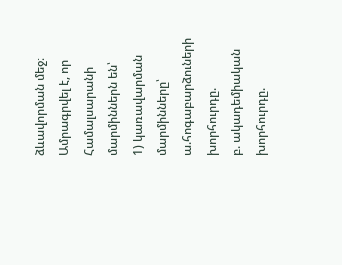ձևավորման մեջ։ Ամրագրվել է, որ Համալսարանի մարմիններն են՝
1) կառավարման մարմինները՝
ա.հոգաբարձուների խորհուրդը.
բ. ակադեմիական խորհուրդը.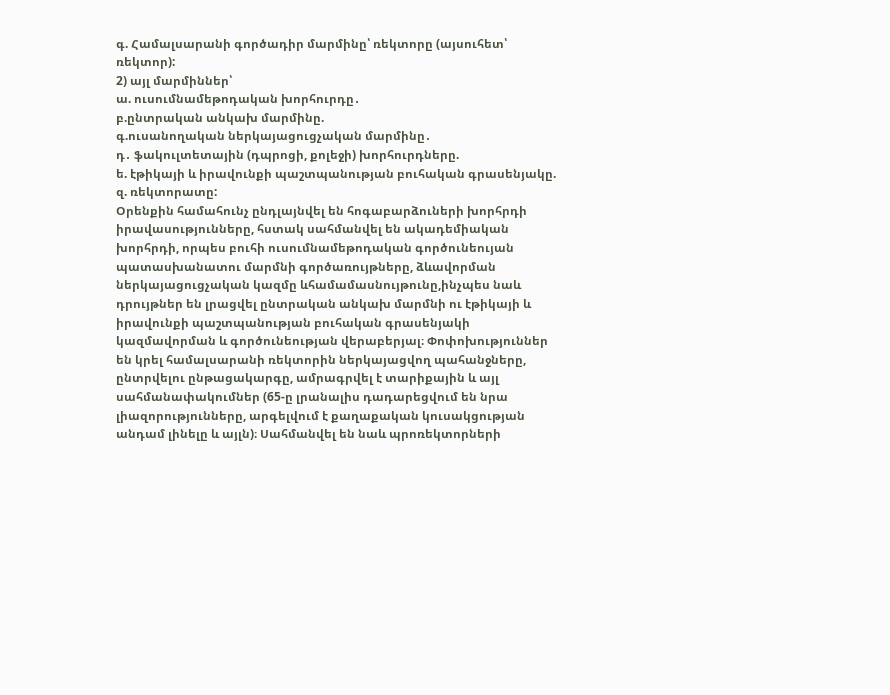գ. Համալսարանի գործադիր մարմինը՝ ռեկտորը (այսուհետ՝ ռեկտոր):
2) այլ մարմիններ՝
ա. ուսումնամեթոդական խորհուրդը․
բ.ընտրական անկախ մարմինը.
գ.ուսանողական ներկայացուցչական մարմինը․
դ․ ֆակուլտետային (դպրոցի, քոլեջի) խորհուրդները.
ե. էթիկայի և իրավունքի պաշտպանության բուհական գրասենյակը.
զ. ռեկտորատը:
Օրենքին համահունչ ընդլայնվել են հոգաբարձուների խորհրդի իրավասությունները, հստակ սահմանվել են ակադեմիական խորհրդի, որպես բուհի ուսումնամեթոդական գործունեույան պատասխանատու մարմնի գործառույթները, ձևավորման ներկայացուցչական կազմը ևհամամասնույթունը,ինչպես նաև դրույթներ են լրացվել ընտրական անկախ մարմնի ու էթիկայի և իրավունքի պաշտպանության բուհական գրասենյակի կազմավորման և գործունեության վերաբերյալ։ Փոփոխություններ են կրել համալսարանի ռեկտորին ներկայացվող պահանջները, ընտրվելու ընթացակարգը, ամրագրվել է տարիքային և այլ սահմանափակումներ (65-ը լրանալիս դադարեցվում են նրա լիազորությունները, արգելվում է քաղաքական կուսակցության անդամ լինելը և այլն)։ Սահմանվել են նաև պրոռեկտորների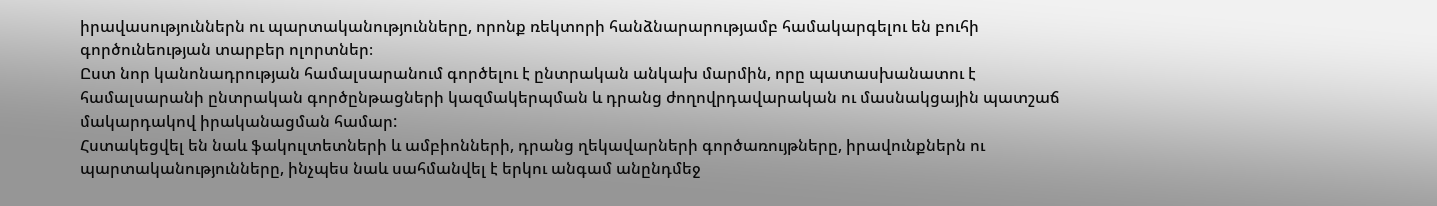իրավասություններն ու պարտականությունները, որոնք ռեկտորի հանձնարարությամբ համակարգելու են բուհի գործունեության տարբեր ոլորտներ։
Ըստ նոր կանոնադրության համալսարանում գործելու է ընտրական անկախ մարմին, որը պատասխանատու է համալսարանի ընտրական գործընթացների կազմակերպման և դրանց ժողովրդավարական ու մասնակցային պատշաճ մակարդակով իրականացման համար:
Հստակեցվել են նաև ֆակուլտետների և ամբիոնների, դրանց ղեկավարների գործառույթները, իրավունքներն ու պարտականությունները, ինչպես նաև սահմանվել է երկու անգամ անընդմեջ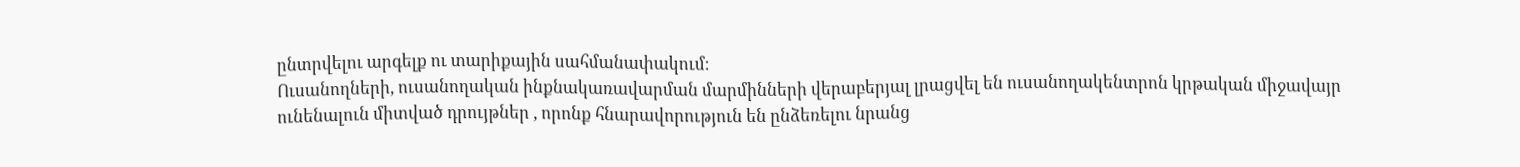ընտրվելու արգելք ու տարիքային սահմանափակում։
Ուսանողների, ուսանողական ինքնակառավարման մարմինների վերաբերյալ լրացվել են ուսանողակենտրոն կրթական միջավայր ունենալուն միտված դրույթներ , որոնք հնարավորություն են ընձեռելու նրանց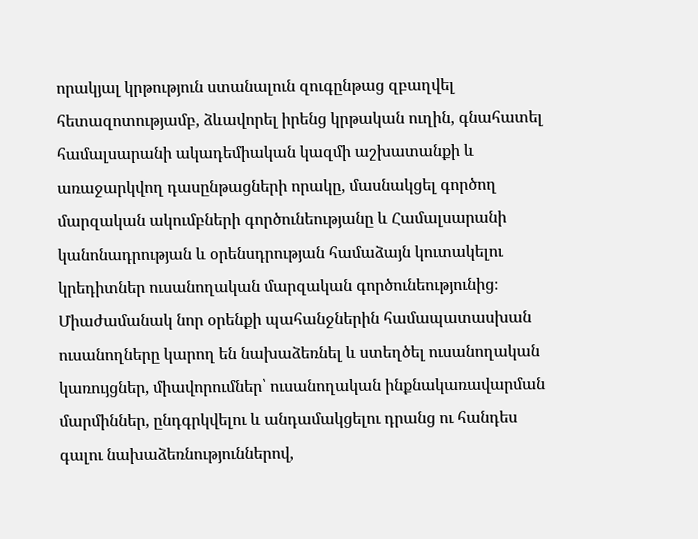որակյալ կրթություն ստանալուն զուգընթաց զբաղվել հետազոտությամբ, ձևավորել իրենց կրթական ուղին, գնահատել համալսարանի ակադեմիական կազմի աշխատանքի և առաջարկվող դասընթացների որակը, մասնակցել գործող մարզական ակումբների գործունեությանը և Համալսարանի կանոնադրության և օրենսդրության համաձայն կուտակելու կրեդիտներ ուսանողական մարզական գործունեությունից։ Միաժամանակ նոր օրենքի պահանջներին համապատասխան ուսանողները կարող են նախաձեռնել և ստեղծել ուսանողական կառույցներ, միավորումներ՝ ուսանողական ինքնակառավարման մարմիններ, ընդգրկվելու և անդամակցելու դրանց ու հանդես գալու նախաձեռնություններով,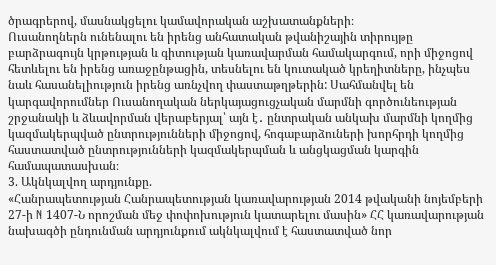ծրագրերով, մասնակցելու կամավորական աշխատանքների։
Ուսանողներն ունենալու են իրենց անհատական թվանիշային տիրույթը բարձրագույն կրթության և գիտության կառավարման համակարգում, որի միջոցով հետևելու են իրենց առաջընթացին, տեսնելու են կուտակած կրեղիտները, ինչպես նաև հասանելիություն իրենց առնչվող փաստաթղթերին: Սահմանվել են կարգավորումներ Ուսանողական ներկայացուցչական մարմնի գործունեության շրջանակի և ձևավորման վերաբերյալ՝ այն է․ ընտրական անկախ մարմնի կողմից կազմակերպված ընտրությունների միջոցով, հոգաբարձուների խորհրդի կողմից հաստատված ընտրությունների կազմակերպման և անցկացման կարգին համապատասխան։
3. Ակնկալվող արդյունքը.
«Հանրապետության Հանրապետության կառավարության 2014 թվականի նոյեմբերի 27-ի N 1407-Ն որոշման մեջ փոփոխություն կատարելու մասին» ՀՀ կառավարության նախագծի ընդունման արդյունքում ակնկալվում է հաստատված նոր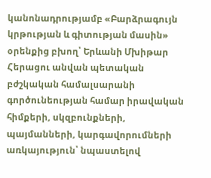կանոնադրությամբ «Բարձրագույն կրթության և գիտության մասին» օրենքից բխող՝ Երևանի Մխիթար Հերացու անվան պետական բժշկական համալսարանի գործունեության համար իրավական հիմքերի, սկզբունքների, պայմանների, կարգավորումների առկայություն՝ նպաստելով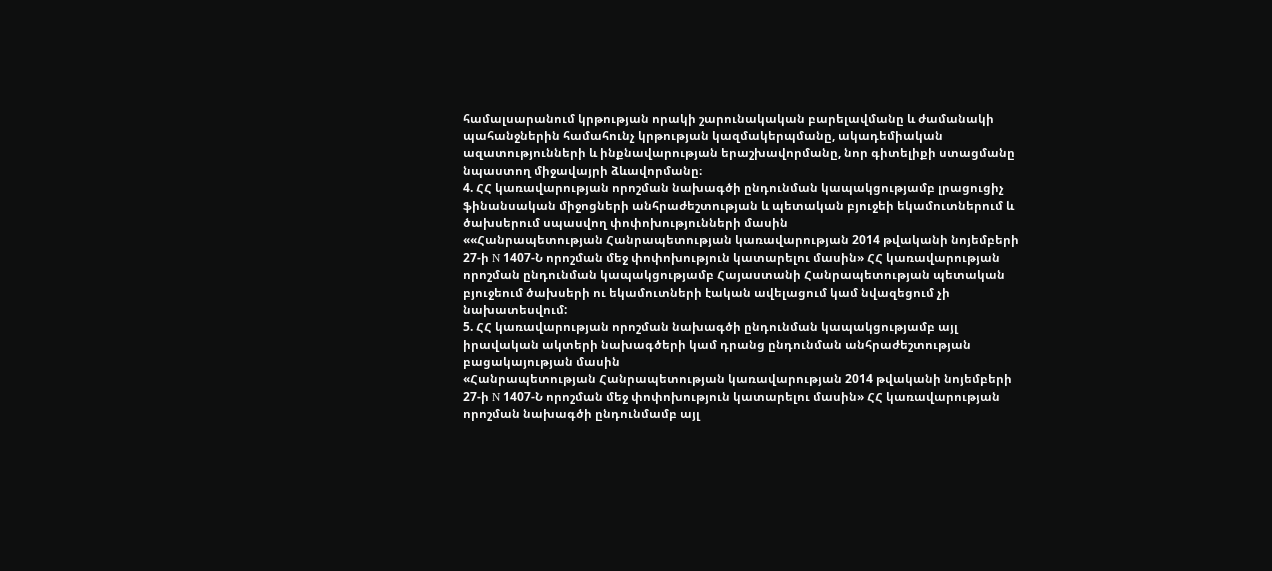համալսարանում կրթության որակի շարունակական բարելավմանը և ժամանակի պահանջներին համահունչ կրթության կազմակերպմանը, ակադեմիական ազատությունների և ինքնավարության երաշխավորմանը, նոր գիտելիքի ստացմանը նպաստող միջավայրի ձևավորմանը։
4. ՀՀ կառավարության որոշման նախագծի ընդունման կապակցությամբ լրացուցիչ ֆինանսական միջոցների անհրաժեշտության և պետական բյուջեի եկամուտներում և ծախսերում սպասվող փոփոխությունների մասին
««Հանրապետության Հանրապետության կառավարության 2014 թվականի նոյեմբերի 27-ի N 1407-Ն որոշման մեջ փոփոխություն կատարելու մասին» ՀՀ կառավարության որոշման ընդունման կապակցությամբ Հայաստանի Հանրապետության պետական բյուջեում ծախսերի ու եկամուտների էական ավելացում կամ նվազեցում չի նախատեսվում:
5. ՀՀ կառավարության որոշման նախագծի ընդունման կապակցությամբ այլ իրավական ակտերի նախագծերի կամ դրանց ընդունման անհրաժեշտության բացակայության մասին
«Հանրապետության Հանրապետության կառավարության 2014 թվականի նոյեմբերի 27-ի N 1407-Ն որոշման մեջ փոփոխություն կատարելու մասին» ՀՀ կառավարության որոշման նախագծի ընդունմամբ այլ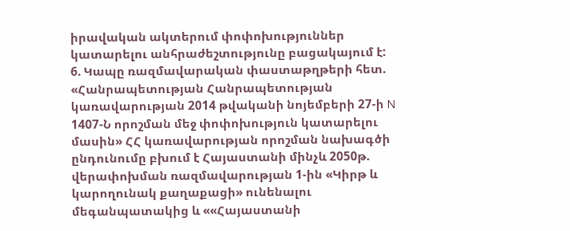իրավական ակտերում փոփոխություններ կատարելու անհրաժեշտությունը բացակայում է:
6. Կապը ռազմավարական փաստաթղթերի հետ.
«Հանրապետության Հանրապետության կառավարության 2014 թվականի նոյեմբերի 27-ի N 1407-Ն որոշման մեջ փոփոխություն կատարելու մասին» ՀՀ կառավարության որոշման նախագծի ընդունումը բխում է Հայաստանի մինչև 2050թ. վերափոխման ռազմավարության 1-ին «Կիրթ և կարողունակ քաղաքացի» ունենալու մեգանպատակից և ««Հայաստանի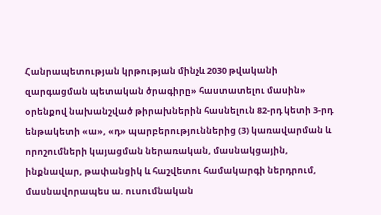Հանրապետության կրթության մինչև 2030 թվականի զարգացման պետական ծրագիրը» հաստատելու մասին» օրենքով նախանշված թիրախներին հասնելուն 82-րդ կետի 3-րդ ենթակետի «ա», «դ» պարբերություններից (3) կառավարման և որոշումների կայացման ներառական, մասնակցային, ինքնավար, թափանցիկ և հաշվետու համակարգի ներդրում, մասնավորապես ա. ուսումնական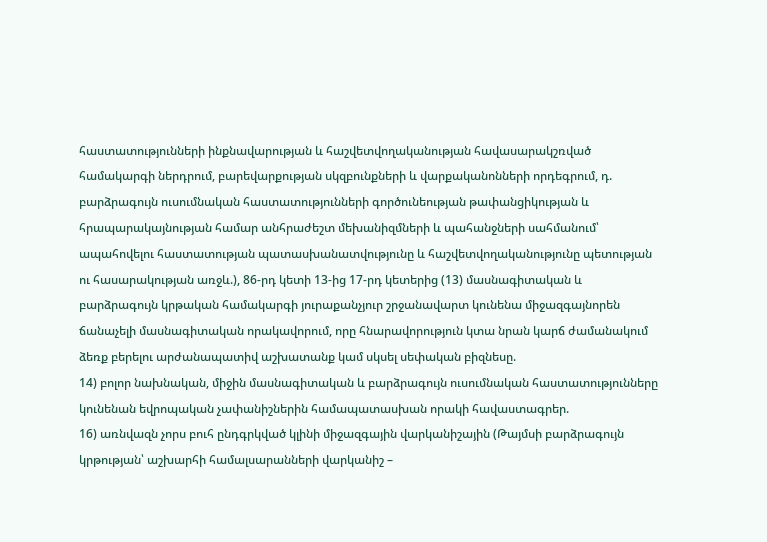հաստատությունների ինքնավարության և հաշվետվողականության հավասարակշռված համակարգի ներդրում, բարեվարքության սկզբունքների և վարքականոնների որդեգրում, դ. բարձրագույն ուսումնական հաստատությունների գործունեության թափանցիկության և հրապարակայնության համար անհրաժեշտ մեխանիզմների և պահանջների սահմանում՝ ապահովելու հաստատության պատասխանատվությունը և հաշվետվողականությունը պետության ու հասարակության առջև.), 86-րդ կետի 13-ից 17-րդ կետերից (13) մասնագիտական և բարձրագույն կրթական համակարգի յուրաքանչյուր շրջանավարտ կունենա միջազգայնորեն ճանաչելի մասնագիտական որակավորում, որը հնարավորություն կտա նրան կարճ ժամանակում ձեռք բերելու արժանապատիվ աշխատանք կամ սկսել սեփական բիզնեսը.
14) բոլոր նախնական, միջին մասնագիտական և բարձրագույն ուսումնական հաստատությունները կունենան եվրոպական չափանիշներին համապատասխան որակի հավաստագրեր.
16) առնվազն չորս բուհ ընդգրկված կլինի միջազգային վարկանիշային (Թայմսի բարձրագույն կրթության՝ աշխարհի համալսարանների վարկանիշ –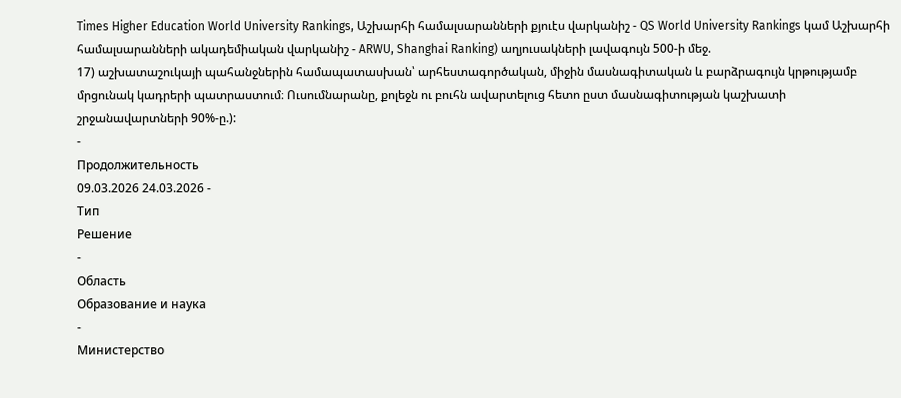Times Higher Education World University Rankings, Աշխարհի համալսարանների քյուէս վարկանիշ - QS World University Rankings կամ Աշխարհի համալսարանների ակադեմիական վարկանիշ - ARWU, Shanghai Ranking) աղյուսակների լավագույն 500-ի մեջ.
17) աշխատաշուկայի պահանջներին համապատասխան՝ արհեստագործական, միջին մասնագիտական և բարձրագույն կրթությամբ մրցունակ կադրերի պատրաստում։ Ուսումնարանը, քոլեջն ու բուհն ավարտելուց հետո ըստ մասնագիտության կաշխատի շրջանավարտների 90%-ը.):
-
Продолжительность
09.03.2026 24.03.2026 -
Тип
Pешение
-
Область
Образование и наука
-
Министерство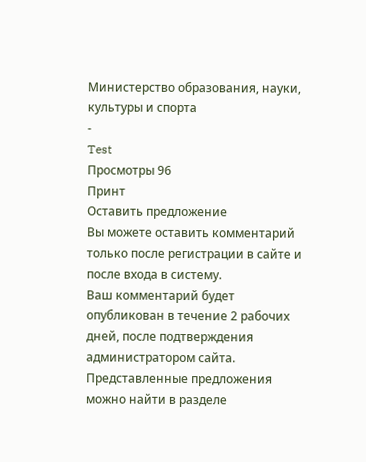Министерство образования, науки, культуры и спорта
-
Test
Просмотры 96
Принт
Оставить предложение
Вы можете оставить комментарий только после регистрации в сайте и после входа в систему.
Ваш комментарий будет опубликован в течение 2 рабочих дней, после подтверждения администратором сайта.
Представленные предложения можно найти в разделе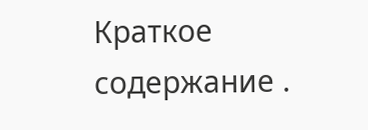Краткое содержание .